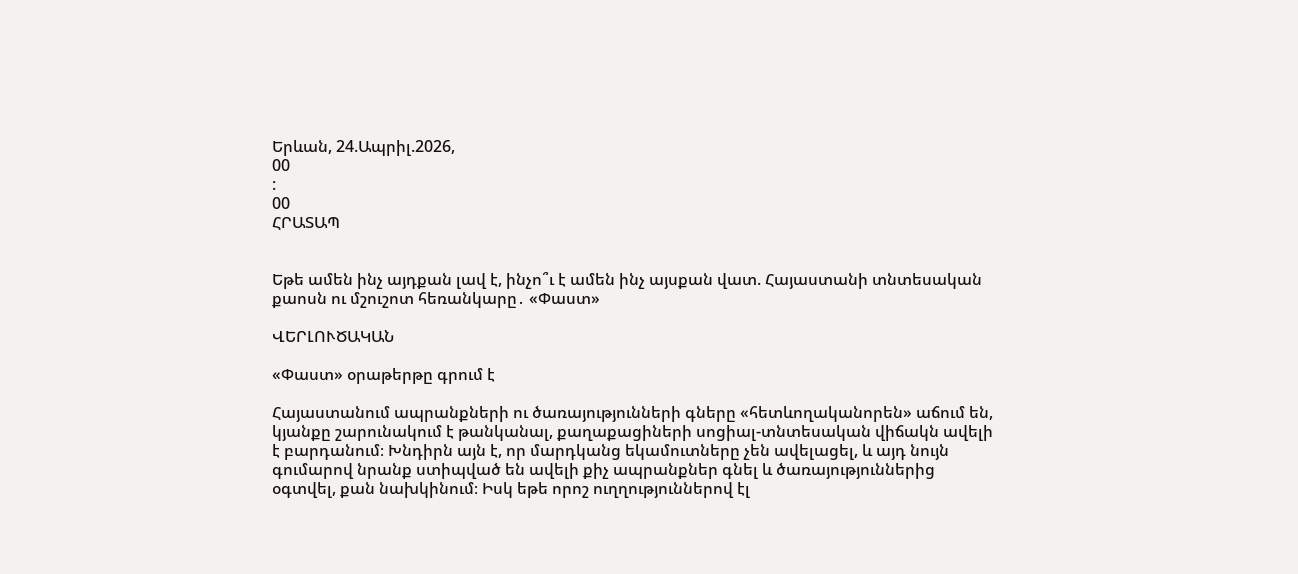Երևան, 24.Ապրիլ.2026,
00
:
00
ՀՐԱՏԱՊ


Եթե ամեն ինչ այդքան լավ է, ինչո՞ւ է ամեն ինչ այսքան վատ. Հայաստանի տնտեսական քաոսն ու մշուշոտ հեռանկարը․ «Փաստ»

ՎԵՐԼՈՒԾԱԿԱՆ

«Փաստ» օրաթերթը գրում է

Հայաստանում ապրանքների ու ծառայությունների գները «հետևողականորեն» աճում են, կյանքը շարունակում է թանկանալ, քաղաքացիների սոցիալ-տնտեսական վիճակն ավելի է բարդանում։ Խնդիրն այն է, որ մարդկանց եկամուտները չեն ավելացել, և այդ նույն գումարով նրանք ստիպված են ավելի քիչ ապրանքներ գնել և ծառայություններից օգտվել, քան նախկինում։ Իսկ եթե որոշ ուղղություններով էլ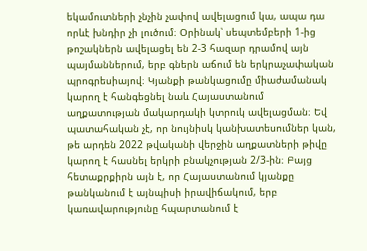եկամուտների չնչին չափով ավելացում կա, ապա դա որևէ խնդիր չի լուծում։ Օրինակ՝ սեպտեմբերի 1-ից թոշակներն ավելացել են 2-3 հազար դրամով այն պայմաններում, երբ գներն աճում են երկրաչափական պրոգրեսիայով։ Կյանքի թանկացումը միաժամանակ կարող է հանգեցնել նաև Հայաստանում աղքատության մակարդակի կտրուկ ավելացման։ Եվ պատահական չէ, որ նույնիսկ կանխատեսումներ կան, թե արդեն 2022 թվականի վերջին աղքատների թիվը կարող է հասնել երկրի բնակչության 2/3-ին։ Բայց հետաքրքիրն այն է, որ Հայաստանում կյանքը թանկանում է այնպիսի իրավիճակում, երբ կառավարությունը հպարտանում է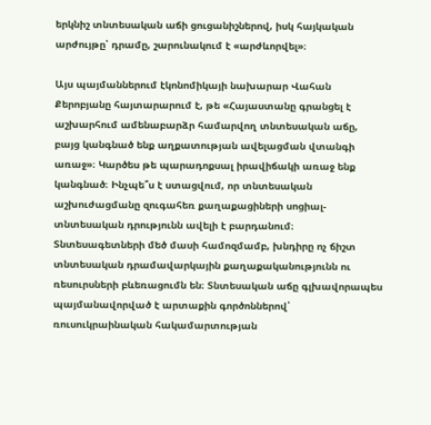երկնիշ տնտեսական աճի ցուցանիշներով, իսկ հայկական արժույթը՝ դրամը, շարունակում է «արժևորվել»։

Այս պայմաններում էկոնոմիկայի նախարար Վահան Քերոբյանը հայտարարում է, թե «Հայաստանը գրանցել է աշխարհում ամենաբարձր համարվող տնտեսական աճը, բայց կանգնած ենք աղքատության ավելացման վտանգի առաջ»։ Կարծես թե պարադոքսալ իրավիճակի առաջ ենք կանգնած։ Ինչպե՞ս է ստացվում, որ տնտեսական աշխուժացմանը զուգահեռ քաղաքացիների սոցիալ-տնտեսական դրությունն ավելի է բարդանում։ Տնտեսագետների մեծ մասի համոզմամբ, խնդիրը ոչ ճիշտ տնտեսական դրամավարկային քաղաքականությունն ու ռեսուրսների բևեռացումն են։ Տնտեսական աճը գլխավորապես պայմանավորված է արտաքին գործոններով՝ ռուսուկրաինական հակամարտության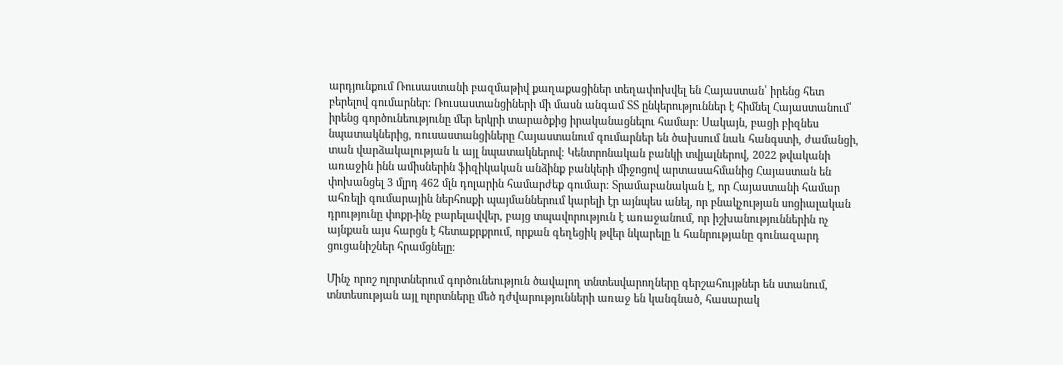արդյունքում Ռուսաստանի բազմաթիվ քաղաքացիներ տեղափոխվել են Հայաստան՝ իրենց հետ բերելով գումարներ։ Ռուսաստանցիների մի մասն անգամ ՏՏ ընկերություններ է հիմնել Հայաստանում՝ իրենց գործունեությունը մեր երկրի տարածքից իրականացնելու համար։ Սակայն, բացի բիզնես նպատակներից, ռուսաստանցիները Հայաստանում գումարներ են ծախսում նաև հանգստի, ժամանցի, տան վարձակալության և այլ նպատակներով։ Կենտրոնական բանկի տվյալներով, 2022 թվականի առաջին ինն ամիսներին ֆիզիկական անձինք բանկերի միջոցով արտասահմանից Հայաստան են փոխանցել 3 մլրդ 462 մլն դոլարին համարժեք գումար: Տրամաբանական է, որ Հայաստանի համար ահռելի գումարային ներհոսքի պայմաններում կարելի էր այնպես անել, որ բնակչության սոցիալական դրությունը փոքր-ինչ բարելավվեր, բայց տպավորություն է առաջանում, որ իշխանություններին ոչ այնքան այս հարցն է հետաքրքրում, որքան գեղեցիկ թվեր նկարելը և հանրությանը գունազարդ ցուցանիշներ հրամցնելը։

Մինչ որոշ ոլորտներում գործունեություն ծավալող տնտեսվարողները գերշահույթներ են ստանում, տնտեսության այլ ոլորտները մեծ դժվարությունների առաջ են կանգնած, հասարակ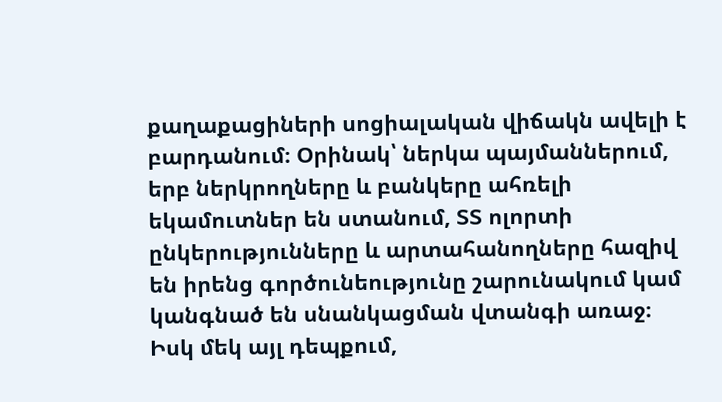քաղաքացիների սոցիալական վիճակն ավելի է բարդանում։ Օրինակ՝ ներկա պայմաններում, երբ ներկրողները և բանկերը ահռելի եկամուտներ են ստանում, ՏՏ ոլորտի ընկերությունները և արտահանողները հազիվ են իրենց գործունեությունը շարունակում կամ կանգնած են սնանկացման վտանգի առաջ։ Իսկ մեկ այլ դեպքում,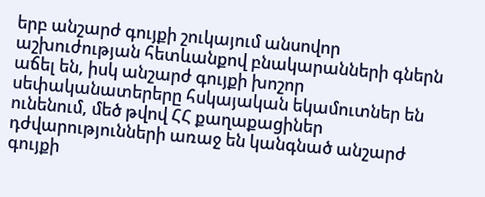երբ անշարժ գույքի շուկայում անսովոր աշխուժության հետևանքով բնակարանների գներն աճել են, իսկ անշարժ գույքի խոշոր սեփականատերերը հսկայական եկամուտներ են ունենում, մեծ թվով ՀՀ քաղաքացիներ դժվարությունների առաջ են կանգնած անշարժ գույքի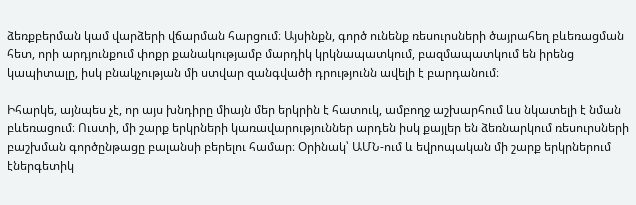ձեռքբերման կամ վարձերի վճարման հարցում։ Այսինքն, գործ ունենք ռեսուրսների ծայրահեղ բևեռացման հետ, որի արդյունքում փոքր քանակությամբ մարդիկ կրկնապատկում, բազմապատկում են իրենց կապիտալը, իսկ բնակչության մի ստվար զանգվածի դրությունն ավելի է բարդանում։

Իհարկե, այնպես չէ, որ այս խնդիրը միայն մեր երկրին է հատուկ, ամբողջ աշխարհում ևս նկատելի է նման բևեռացում։ Ուստի, մի շարք երկրների կառավարություններ արդեն իսկ քայլեր են ձեռնարկում ռեսուրսների բաշխման գործընթացը բալանսի բերելու համար։ Օրինակ՝ ԱՄՆ-ում և եվրոպական մի շարք երկրներում էներգետիկ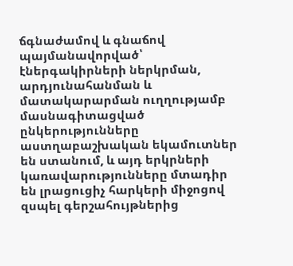ճգնաժամով և գնաճով պայմանավորված՝ էներգակիրների ներկրման, արդյունահանման և մատակարարման ուղղությամբ մասնագիտացված ընկերությունները աստղաբաշխական եկամուտներ են ստանում, և այդ երկրների կառավարությունները մտադիր են լրացուցիչ հարկերի միջոցով զսպել գերշահույթներից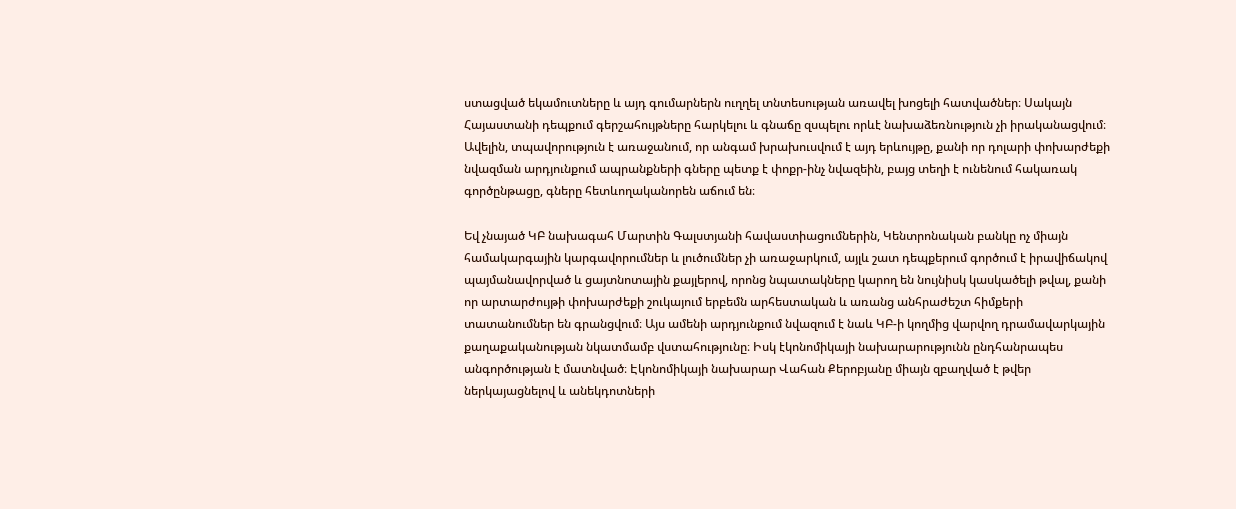ստացված եկամուտները և այդ գումարներն ուղղել տնտեսության առավել խոցելի հատվածներ։ Սակայն Հայաստանի դեպքում գերշահույթները հարկելու և գնաճը զսպելու որևէ նախաձեռնություն չի իրականացվում։ Ավելին, տպավորություն է առաջանում, որ անգամ խրախուսվում է այդ երևույթը, քանի որ դոլարի փոխարժեքի նվազման արդյունքում ապրանքների գները պետք է փոքր-ինչ նվազեին, բայց տեղի է ունենում հակառակ գործընթացը, գները հետևողականորեն աճում են։

Եվ չնայած ԿԲ նախագահ Մարտին Գալստյանի հավաստիացումներին, Կենտրոնական բանկը ոչ միայն համակարգային կարգավորումներ և լուծումներ չի առաջարկում, այլև շատ դեպքերում գործում է իրավիճակով պայմանավորված և ցայտնոտային քայլերով, որոնց նպատակները կարող են նույնիսկ կասկածելի թվալ, քանի որ արտարժույթի փոխարժեքի շուկայում երբեմն արհեստական և առանց անհրաժեշտ հիմքերի տատանումներ են գրանցվում։ Այս ամենի արդյունքում նվազում է նաև ԿԲ-ի կողմից վարվող դրամավարկային քաղաքականության նկատմամբ վստահությունը։ Իսկ էկոնոմիկայի նախարարությունն ընդհանրապես անգործության է մատնված։ Էկոնոմիկայի նախարար Վահան Քերոբյանը միայն զբաղված է թվեր ներկայացնելով և անեկդոտների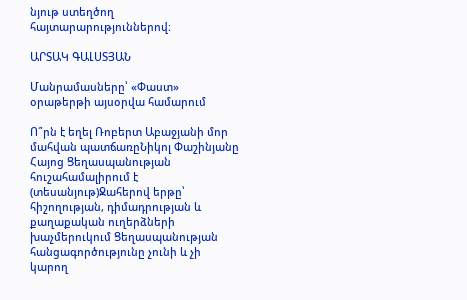նյութ ստեղծող հայտարարություններով։

ԱՐՏԱԿ ԳԱԼՍՏՅԱՆ

Մանրամասները՝ «Փաստ» օրաթերթի այսօրվա համարում

Ո՞րն է եղել Ռոբերտ Աբաջյանի մոր մահվան պատճառըՆիկոլ Փաշինյանը Հայոց Ցեղասպանության հուշահամալիրում է (տեսանյութ)Ջահերով երթը՝ հիշողության, դիմադրության և քաղաքական ուղերձների խաչմերուկում Ցեղասպանության հանցագործությունը չունի և չի կարող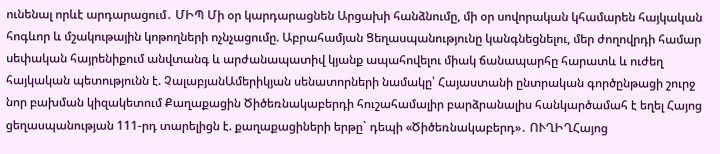ունենալ որևէ արդարացում․ ՄԻՊ Մի օր կարդարացնեն Արցախի հանձնումը, մի օր սովորական կհամարեն հայկական հոգևոր և մշակութային կոթողների ոչնչացումը. Աբրահամյան Ցեղասպանությունը կանգնեցնելու, մեր ժողովրդի համար սեփական հայրենիքում անվտանգ և արժանապատիվ կյանք ապահովելու միակ ճանապարհը հարատև և ուժեղ հայկական պետությունն է. ՉալաբյանԱմերիկյան սենատորների նամակը՝ Հայաստանի ընտրական գործընթացի շուրջ նոր բախման կիզակետում Քաղաքացին Ծիծեռնակաբերդի հուշահամալիր բարձրանալիս հանկարծամահ է եղել Հայոց ցեղասպանության 111-րդ տարելիցն է. քաղաքացիների երթը` դեպի «Ծիծեռնակաբերդ»․ ՈՒՂԻՂՀայոց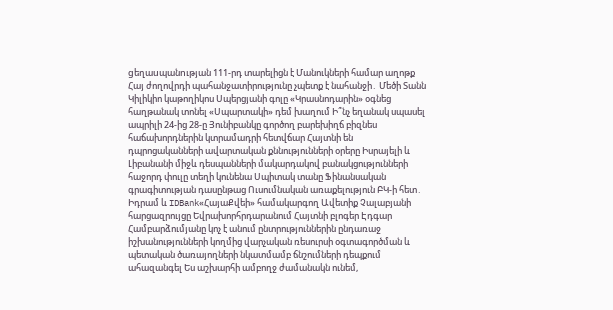gեղաuպանnւթյան 111-րդ տարելիցն է Մանուկների համար աղոթք Հայ ժողովրդի պահանջատիրությունը չպետք է նահանջի․ Մեծի Տանն Կիլիկիո կաթողիկոս Սպերցյանի գոլը «Կրասնոդարին» օգնեց հաղթանակ տոնել «Սպարտակի» դեմ խաղում Ի՞նչ եղանակ սպասել ապրիլի 24-ից 28-ը Յունիբանկը գործող բարեխիղճ բիզնես հաճախորդներին կտրամադրի հետվճար Հայտնի են դպրոցականների ավարտական քննությունների օրերը Իսրայելի և Լիբանանի միջև դեսպանների մակարդակով բանակցությունների հաջորդ փուլը տեղի կունենա Սպիտակ տանը Ֆինանսական գրագիտության դասընթաց Ուսումնական առաքելություն ԲԿ-ի հետ․ Իդրամ և IDBank«ՀայաՔվեի» համակարգող Ավետիք Չալաբյանի հարցազրույցը Եվրախորհրդարանում Հայտնի բլոգեր Էդգար Համբարձումյանը կոչ է անում ընտրություններին ընդառաջ իշխանությունների կողմից վարչական ռեսուրսի օգտագործման և պետական ծառայողների նկատմամբ ճնշումների դեպքում ահազանգել Ես աշխարհի ամբողջ ժամանակն ունեմ,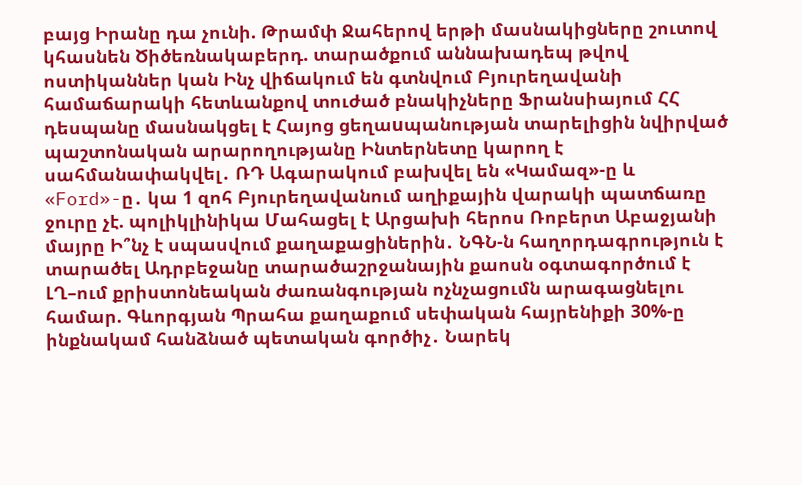բայց Իրանը դա չունի. Թրամփ Ջահերով երթի մասնակիցները շուտով կհասնեն Ծիծեռնակաբերդ. տարածքում աննախադեպ թվով ոստիկաններ կան Ինչ վիճակում են գտնվում Բյուրեղավանի համաճարակի հետևանքով տուժած բնակիչները Ֆրանսիայում ՀՀ դեսպանը մասնակցել է Հայոց ցեղաuպանության տարելիցին նվիրված պաշտոնական արարողությանը Ինտերնետը կարող է սահմանափակվել․ ՌԴ Ագարակում բախվել են «Կամազ»-ը և «Ford»-ը․ կա 1 զոհ Բյուրեղավանում աղիքային վարակի պատճառը ջուրը չէ. պոլիկլինիկա Մահացել է Արցախի հերոս Ռոբերտ Աբաջյանի մայրը Ի՞նչ է սպասվում քաղաքացիներին․ ՆԳՆ-ն հաղորդագրություն է տարածել Ադրբեջանը տարածաշրջանային քաոսն օգտագործում է ԼՂ–ում քրիստոնեական ժառանգության ոչնչացումն արագացնելու համար. Գևորգյան Պրահա քաղաքում սեփական հայրենիքի 30%-ը ինքնակամ հանձնած պետական գործիչ․ Նարեկ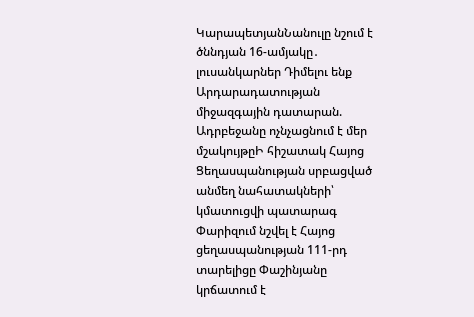ԿարապետյանՆանուլը նշում է ծննդյան 16-ամյակը․ լուսանկարներ Դիմելու ենք Արդարադատության միջազգային դատարան. Ադրբեջանը ոչնչացնում է մեր մշակույթըԻ հիշատակ Հայոց Ցեղասպանության սրբացված անմեղ նահատակների՝ կմատուցվի պատարագ Փարիզում նշվել է Հայոց ցեղասպանության 111-րդ տարելիցը Փաշինյանը կրճատում է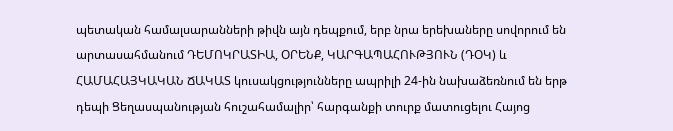պետական համալսարանների թիվն այն դեպքում, երբ նրա երեխաները սովորում են արտասահմանում ԴԵՄՈԿՐԱՏԻԱ, ՕՐԵՆՔ, ԿԱՐԳԱՊԱՀՈՒԹՅՈՒՆ (ԴՕԿ) և ՀԱՄԱՀԱՅԿԱԿԱՆ ՃԱԿԱՏ կուսակցությունները ապրիլի 24-ին նախաձեռնում են երթ դեպի Ցեղասպանության հուշահամալիր՝ հարգանքի տուրք մատուցելու Հայոց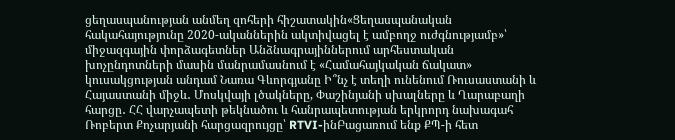ցեղասպանության անմեղ զոհերի հիշատակին«Ցեղասպանական հակահայությունը 2020-ականներին ակտիվացել է ամբողջ ուժգնությամբ»՝ միջազգային փորձագետներ Անձնագրայիններում արհեստական խոչընդոտների մասին մանրամասնում է «Համահայկական ճակատ» կուսակցության անդամ Նառա Գևորգյանը Ի՞նչ է տեղի ունենում Ռուսաստանի և Հայաստանի միջև․ Մոսկվայի լծակները, Փաշինյանի սխալները և Ղարաբաղի հարցը․ ՀՀ վարչապետի թեկնածու և հանրապետության երկրորդ նախագահ Ռոբերտ Քոչարյանի հարցազրույցը՝ RTVI-ինԲացառում ենք ՔՊ-ի հետ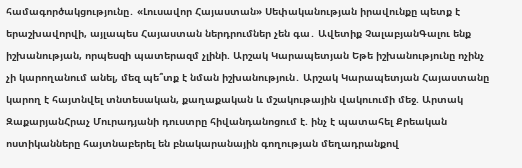համագործակցությունը․ «Լուսավոր Հայաստան» Սեփականության իրավունքը պետք է երաշխավորվի, այլապես Հայաստան ներդրումներ չեն գա․ Ավետիք ՉալաբյանԳալու ենք իշխանության, որպեսզի պատերազմ չլինի. Արշակ Կարապետյան Եթե իշխանությունը ոչինչ չի կարողանում անել, մեզ պե՞տք է նման իշխանություն․ Արշակ Կարապետյան Հայաստանը կարող է հայտնվել տնտեսական, քաղաքական և մշակութային վակուումի մեջ. Արտակ ԶաքարյանՀրաչ Մուրադյանի դուստրը հիվանդանոցում է. ինչ է պատահել Քրեական ոստիկանները հայտնաբերել են բնակարանային գողության մեղադրանքով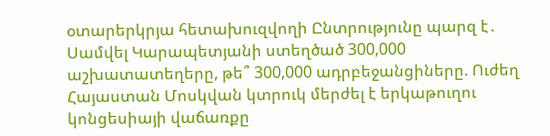օտարերկրյա հետախուզվողի Ընտրությունը պարզ է․ Սամվել Կարապետյանի ստեղծած 300,000 աշխատատեղերը, թե՞ 300,000 ադրբեջանցիները. Ուժեղ Հայաստան Մոսկվան կտրուկ մերժել է երկաթուղու կոնցեսիայի վաճառքը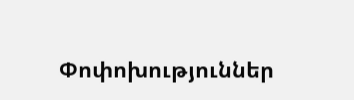Փոփոխություններ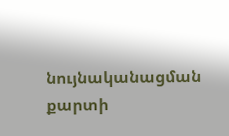նույնականացման քարտի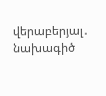վերաբերյալ․ նախագիծ